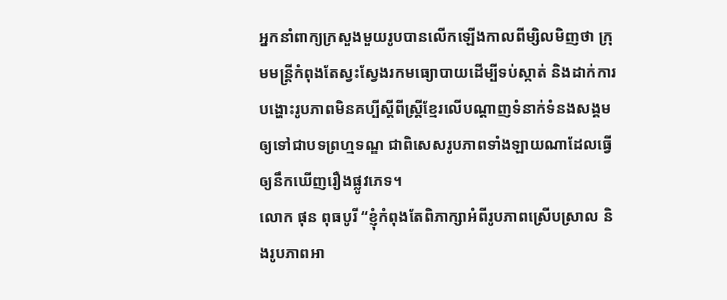អ្នកនាំពាក្យក្រសួងមួយរូបបានលើកឡើងកាលពីម្សិលមិញថា ក្រុមមន្ត្រីកំពុងតែស្វះស្វែងរកមធ្យោបាយដើម្បីទប់ស្កាត់ និងដាក់ការបង្ហោះរូបភាពមិនគប្បីស្តីពីស្ត្រីខ្មែរលើបណ្តាញទំនាក់ទំនងសង្គមឲ្យទៅជាបទព្រហ្មទណ្ឌ ជាពិសេសរូបភាពទាំងឡាយណាដែលធ្វើឲ្យនឹកឃើញរឿងផ្លូវភេទ។
លោក ផុន ពុធបូរី “ខ្ញុំកំពុងតែពិភាក្សាអំពីរូបភាពស្រើបស្រាល និងរូបភាពអា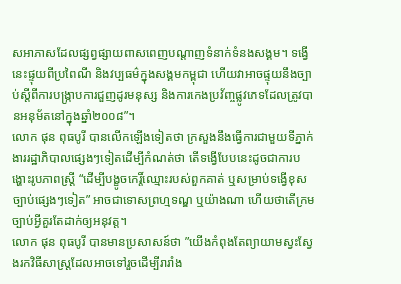សអាភាសដែលផ្សព្វផ្សាយពាសពេញបណ្តាញទំនាក់ទំនងសង្គម។ ទង្វើនេះផ្ទុយពីប្រពៃណី និងវប្បធម៌ក្នុងសង្គមកម្ពុជា ហើយវាអាចផ្ទុយនឹងច្បាប់ស្តីពីការបង្ក្រាបការជួញដូរមនុស្ស និងការកេងប្រវ័ញ្ចផ្លូវភេទដែលត្រូវបានអនុម័តនៅក្នុងឆ្នាំ២០០៨”។
លោក ផុន ពុធបូរី បានលើកឡើងទៀតថា ក្រសួងនឹងធ្វើការជាមួយទីភ្នាក់ងាររដ្ឋាភិបាលផ្សេងៗទៀតដើម្បីកំណត់ថា តើទង្វើបែបនេះដូចជាការបង្ហោះរូបភាពស្ត្រី “ដើម្បីបង្ខូចកេរ្តិ៍ឈ្មោះរបស់ពួកគាត់ ឬសម្រាប់ទង្វើខុសច្បាប់ផ្សេងៗទៀត” អាចជាទោសព្រហ្មទណ្ឌ ឬយ៉ាងណា ហើយថាតើក្រមច្បាប់អ្វីគួរតែដាក់ឲ្យអនុវត្ត។
លោក ផុន ពុធបូរី បានមានប្រសាសន៍ថា ”យើងកំពុងតែព្យាយាមស្វះស្វែងរកវិធីសាស្ត្រដែលអាចទៅរួចដើម្បីរារាំង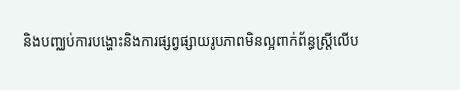និងបញ្ឈប់ការបង្ហោះនិងការផ្សព្វផ្សាយរូបភាពមិនល្អពាក់ព័ន្ធស្ត្រីលើប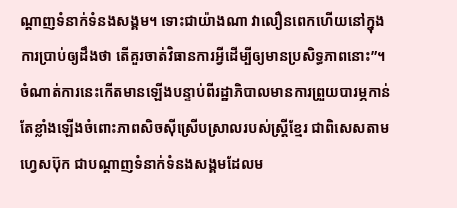ណ្តាញទំនាក់ទំនងសង្គម។ ទោះជាយ៉ាងណា វាលឿនពេកហើយនៅក្នុងការប្រាប់ឲ្យដឹងថា តើគួរចាត់វិធានការអ្វីដើម្បីឲ្យមានប្រសិទ្ធភាពនោះ”។
ចំណាត់ការនេះកើតមានឡើងបន្ទាប់ពីរដ្ឋាភិបាលមានការព្រួយបារម្ភកាន់តែខ្លាំងឡើងចំពោះភាពសិចស៊ីស្រើបស្រាលរបស់ស្ត្រីខ្មែរ ជាពិសេសតាមហ្វេសប៊ុក ជាបណ្តាញទំនាក់ទំនងសង្គមដែលម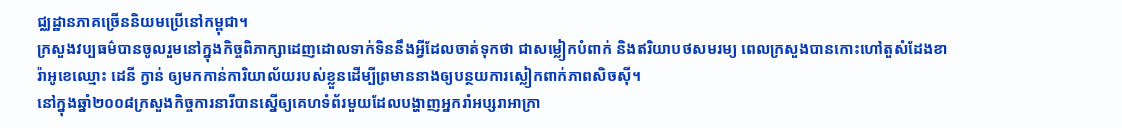ជ្ឈដ្ឋានភាគច្រើននិយមប្រើនៅកម្ពុជា។
ក្រសួងវប្បធម៌បានចូលរួមនៅក្នុងកិច្ចពិភាក្សាដេញដោលទាក់ទិននឹងអ្វីដែលចាត់ទុកថា ជាសម្លៀកបំពាក់ និងឥរិយាបថសមរម្យ ពេលក្រសួងបានកោះហៅតួសំដែងខារ៉ាអូខេឈ្មោះ ដេនី ក្វាន់ ឲ្យមកកាន់ការិយាល័យរបស់ខ្លួនដើម្បីព្រមាននាងឲ្យបន្ថយការស្លៀកពាក់ភាពសិចស៊ី។
នៅក្នុងឆ្នាំ២០០៨ក្រសួងកិច្ចការនារីបានស្នើឲ្យគេហទំព័រមួយដែលបង្ហាញអ្នករាំអប្សរាអាក្រា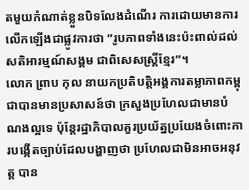តមួយកំណាត់ខ្លួនបិទលែងដំណើរ ការដោយមានការលើកឡើងជាផ្លូវការថា ”រូបភាពទាំងនេះប៉ះពាល់ដល់សតិអារម្មណ៍សង្គម ជាពិសេសស្ត្រីខ្មែរ”។
លោក ព្រាប កុល នាយកប្រតិបត្តិអង្គការតម្លាភាពកម្ពុជាបានមានប្រសាសន៍ថា ក្រសួងប្រហែលជាមានបំណងល្អទេ ប៉ុន្តែរដ្ឋាភិបាលគួរប្រយ័ត្នប្រយែងចំពោះការបង្កើតច្បាប់ដែលបង្ហាញថា ប្រហែលជាមិនអាចអនុវត្ត បាន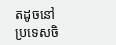តដូចនៅប្រទេសចិ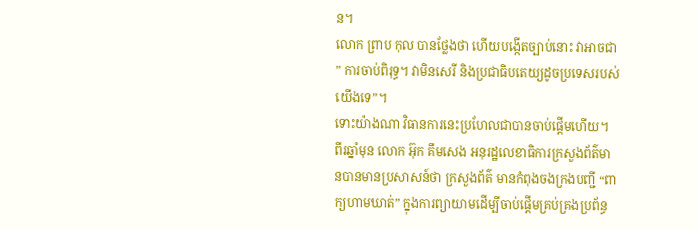ន។
លោក ព្រាប កុល បានថ្លែងថា ហើយបង្កើតច្បាប់នោះ វាអាចជា ” ការចាប់ពិរុទ្ធ។ វាមិនសេរី និងប្រជាធិបតេយ្យដូចប្រទេសរបស់យើងទេ”។
ទោះយ៉ាងណា វិធានការនេះប្រហែលជាបានចាប់ផ្តើមហើយ។ ពីរឆ្នាំមុន លោក អ៊ុក គឹមសេង អនុរដ្ឋលេខាធិការក្រសួងព័ត៌មានបានមានប្រសាសន៍ថា ក្រសួងព័ត៌ មានកំពុងចងក្រងបញ្ជី “ពាក្យហាមឃាត់” ក្នុងការព្យាយាមដើម្បីចាប់ផ្តើមគ្រប់គ្រងប្រព័ន្ធ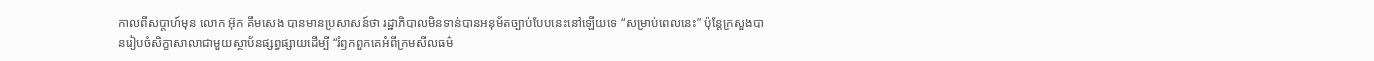កាលពីសប្តាហ៍មុន លោក អ៊ុក គឹមសេង បានមានប្រសាសន៍ថា រដ្ឋាភិបាលមិនទាន់បានអនុម័តច្បាប់បែបនេះនៅឡើយទេ “សម្រាប់ពេលនេះ” ប៉ុន្តែក្រសួងបានរៀបចំសិក្ខាសាលាជាមួយស្ថាប័នផ្សព្វផ្សាយដើម្បី “រំឭកពួកគេអំពីក្រមសីលធម៌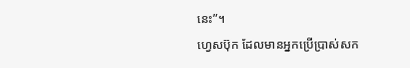នេះ”។
ហ្វេសប៊ុក ដែលមានអ្នកប្រើប្រាស់សក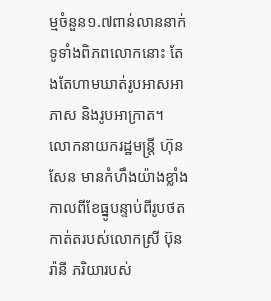ម្មចំនួន១.៧ពាន់លាននាក់ទូទាំងពិភពលោកនោះ តែងតែហាមឃាត់រូបអាសអាភាស និងរូបអាក្រាត។
លោកនាយករដ្ឋមន្ត្រី ហ៊ុន សែន មានកំហឹងយ៉ាងខ្លាំងកាលពីខែធ្នូបន្ទាប់ពីរូបថតកាត់តរបស់លោកស្រី ប៊ុន រ៉ានី ភរិយារបស់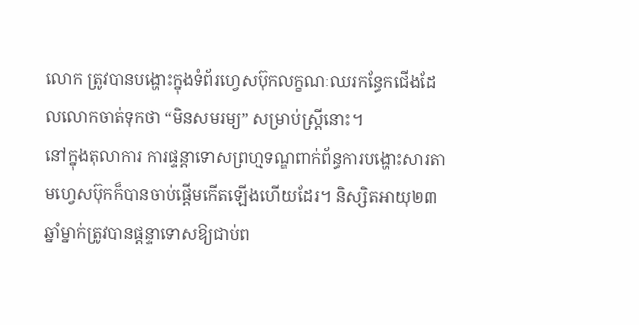លោក ត្រូវបានបង្ហោះក្នុងទំព័រហ្វេសប៊ុកលក្ខណៈឈរកន្ធែកជើងដែលលោកចាត់ទុកថា “មិនសមរម្យ” សម្រាប់ស្ត្រីនោះ។
នៅក្នុងតុលាការ ការផ្ទន្តាទោសព្រហ្មទណ្ឌពាក់ព័ន្ធការបង្ហោះសារតាមហ្វេសប៊ុកក៏បានចាប់ផ្តើមកើតឡើងហើយដែរ។ និស្សិតអាយុ២៣ឆ្នាំម្នាក់ត្រូវបានផ្តន្ទាទោសឱ្យជាប់ព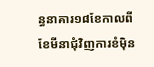ន្ធនាគារ១៨ខែកាលពីខែមីនាជុំវិញការខំម៉ិន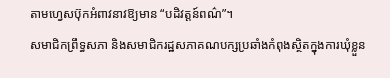តាមហ្វេសប៊ុកអំពាវនាវឱ្យមាន “បដិវត្តន៍ពណ៌”។
សមាជិកព្រឹទ្ធសភា និងសមាជិករដ្ឋសភាគណបក្សប្រឆាំងកំពុងស្ថិតក្នុងការឃុំខ្លួន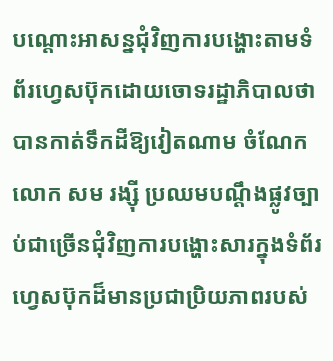បណ្តោះអាសន្នជុំវិញការបង្ហោះតាមទំព័រហ្វេសប៊ុកដោយចោទរដ្ឋាភិបាលថាបានកាត់ទឹកដីឱ្យវៀតណាម ចំណែកលោក សម រង្ស៊ី ប្រឈមបណ្តឹងផ្លូវច្បាប់ជាច្រើនជុំវិញការបង្ហោះសារក្នុងទំព័រហ្វេសប៊ុកដ៏មានប្រជាប្រិយភាពរបស់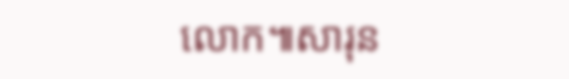លោក៕សារុន